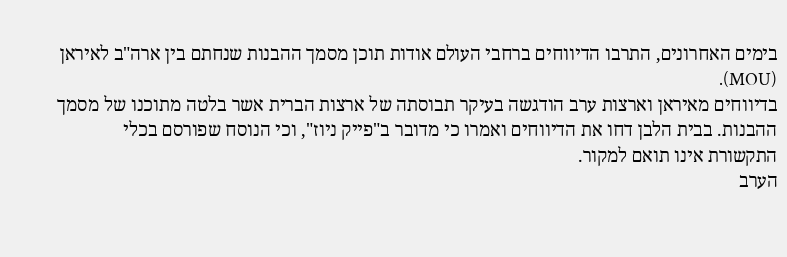בימים האחרונים, התרבו הדיווחים ברחבי העולם אודות תוכן מסמך ההבנות שנחתם בין ארה"ב לאיראן (MOU).
בדיווחים מאיראן וארצות ערב הודגשה בעיקר תבוסתה של ארצות הברית אשר בלטה מתוכנו של מסמך ההבנות. בבית הלבן דחו את הדיווחים ואמרו כי מדובר ב"פייק ניוז", וכי הנוסח שפורסם בכלי התקשורת אינו תואם למקור.
הערב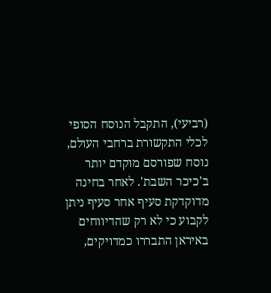(רביעי), התקבל הנוסח הסופי לכלי התקשורת ברחבי העולם, נוסח שפורסם מוקדם יותר ב'כיכר השבת'. לאחר בחינה מדוקדקת סעיף אחר סעיף ניתן לקבוע כי לא רק שהדיווחים באיראן התבררו כמדויקים,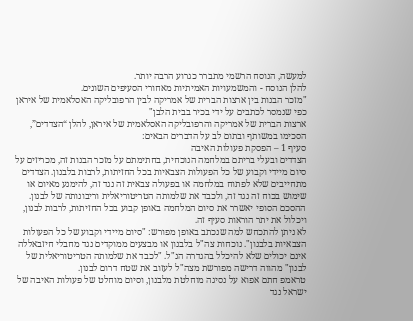למעשה, הנוסח הרשמי מתברר כגרוע הרבה יותר.
להלן הנוסח - והמשמעויות האמיתיות מאחורי הסעיפים השונים.
"מזכר הבנות בין ארצות הברית של אמריקה לבין הרפובליקה האסלאמית של איראן כפי שנמסר לכתבים על ידי בכיר בבית הלבן"
ארצות הברית של אמריקה והרפובליקה האסלאמית של איראן, להלן “הצדדים”, הסכימו במשותף ובתום לב על הדברים הבאים:
סעיף 1 – הפסקת פעולות האיבה
הצדדים ובעלי בריתם במלחמה הנוכחית, בחתימתם על מזכר הבנות זה, מכריזים על סיום מיידי וקבוע של כל הפעולות הצבאיות בכל החזיתות, לרבות בלבנון. הצדדים מתחייבים שלא לפתוח במלחמה או בפעולה צבאית זה נגד זה, להימנע מאיום או שימוש בכוח זה נגד זה, ולכבד את שלמותה הטריטוריאלית וריבונותה של לבנון. ההסכם הסופי יאשרר את סיום המלחמה באופן קבוע בכל החזיתות, לרבות לבנון, ויכלול את יתר הוראות סעיף זה.
לא ניתן להתכחש למה שנכתב באופן מפורש: "סיום מיידי וקבוע של כל הפעולות הצבאיות בלבנון". נוכחות צה"ל בלבנון או מבצעים ממוקדים נגד מחבלי חיזבאללה אינם יכולים שלא להיכלל בהגדרה הנ"ל. "לכבד את שלמותה הטריטוריאלית של לבנון" מהווה דרישה מפורשת מצה"ל לעזוב את שטח דרום לבנון.
טראמפ חתם אפוא על נסיגה מוחלטת מלבנון, וסיום מוחלט של פעולות האיבה של ישראל נגד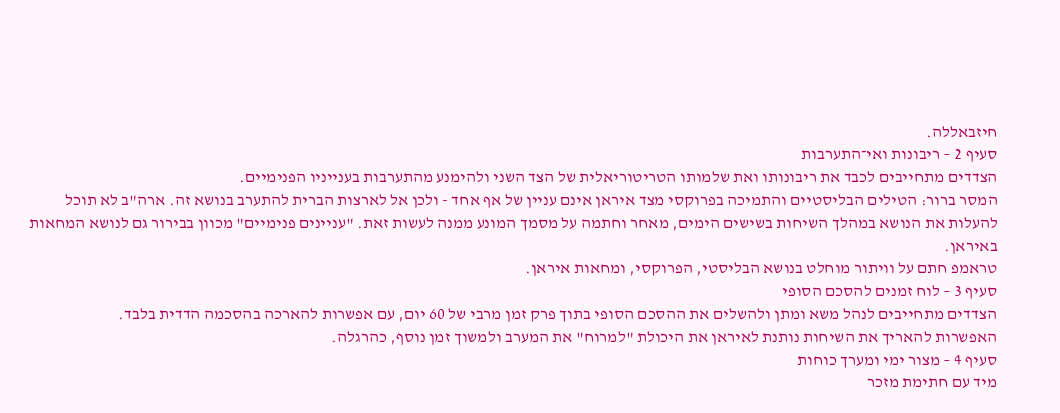חיזבאללה.
סעיף 2 – ריבונות ואי־התערבות
הצדדים מתחייבים לכבד את ריבונותו ואת שלמותו הטריטוריאלית של הצד השני ולהימנע מהתערבות בענייניו הפנימיים.
המסר ברור: הטילים הבליסטיים והתמיכה בפרוקסי מצד איראן אינם עניין של אף אחד - ולכן אל לארצות הברית להתערב בנושא זה. ארה"ב לא תוכל להעלות את הנושא במהלך השיחות בשישים הימים, מאחר וחתמה על מסמך המונע ממנה לעשות זאת. "עניינים פנימיים" מכוון בבירור גם לנושא המחאות באיראן.
טראמפ חתם על וויתור מוחלט בנושא הבליסטי, הפרוקסי, ומחאות איראן.
סעיף 3 – לוח זמנים להסכם הסופי
הצדדים מתחייבים לנהל משא ומתן ולהשלים את ההסכם הסופי בתוך פרק זמן מרבי של 60 יום, עם אפשרות להארכה בהסכמה הדדית בלבד.
האפשרות להאריך את השיחות נותנת לאיראן את היכולת "למרוח" את המערב ולמשוך זמן נוסף, כהרגלה.
סעיף 4 – מצור ימי ומערך כוחות
מיד עם חתימת מזכר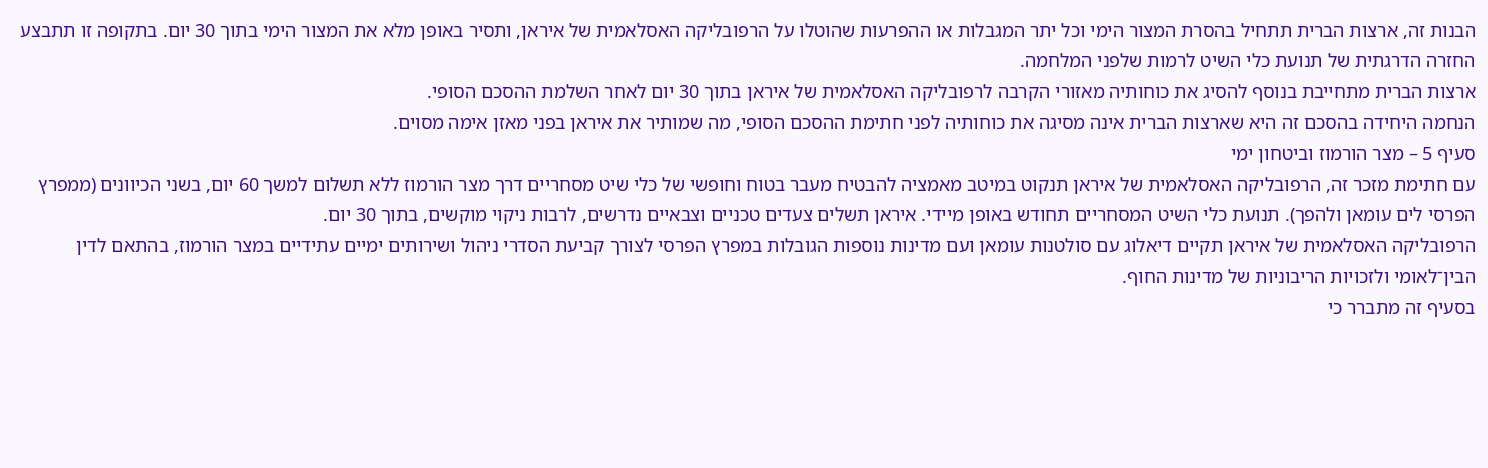הבנות זה, ארצות הברית תתחיל בהסרת המצור הימי וכל יתר המגבלות או ההפרעות שהוטלו על הרפובליקה האסלאמית של איראן, ותסיר באופן מלא את המצור הימי בתוך 30 יום. בתקופה זו תתבצע החזרה הדרגתית של תנועת כלי השיט לרמות שלפני המלחמה.
ארצות הברית מתחייבת בנוסף להסיג את כוחותיה מאזורי הקרבה לרפובליקה האסלאמית של איראן בתוך 30 יום לאחר השלמת ההסכם הסופי.
הנחמה היחידה בהסכם זה היא שארצות הברית אינה מסיגה את כוחותיה לפני חתימת ההסכם הסופי, מה שמותיר את איראן בפני מאזן אימה מסוים.
סעיף 5 – מצר הורמוז וביטחון ימי
עם חתימת מזכר זה, הרפובליקה האסלאמית של איראן תנקוט במיטב מאמציה להבטיח מעבר בטוח וחופשי של כלי שיט מסחריים דרך מצר הורמוז ללא תשלום למשך 60 יום, בשני הכיוונים (ממפרץ הפרסי לים עומאן ולהפך). תנועת כלי השיט המסחריים תחודש באופן מיידי. איראן תשלים צעדים טכניים וצבאיים נדרשים, לרבות ניקוי מוקשים, בתוך 30 יום.
הרפובליקה האסלאמית של איראן תקיים דיאלוג עם סולטנות עומאן ועם מדינות נוספות הגובלות במפרץ הפרסי לצורך קביעת הסדרי ניהול ושירותים ימיים עתידיים במצר הורמוז, בהתאם לדין הבין־לאומי ולזכויות הריבוניות של מדינות החוף.
בסעיף זה מתברר כי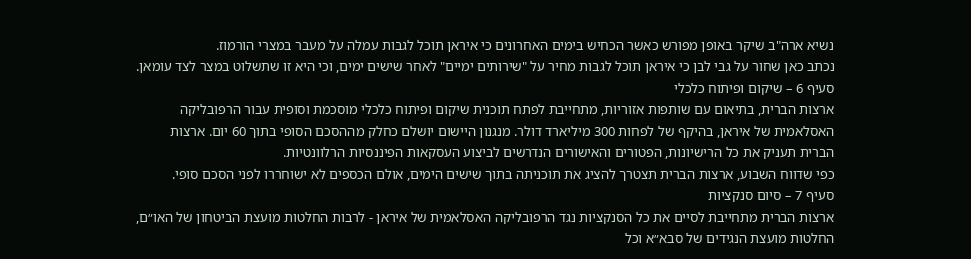נשיא ארה"ב שיקר באופן מפורש כאשר הכחיש בימים האחרונים כי איראן תוכל לגבות עמלה על מעבר במצרי הורמוז.
נכתב כאן שחור על גבי לבן כי איראן תוכל לגבות מחיר על "שירותים ימיים" לאחר שישים ימים, וכי היא זו שתשלוט במצר לצד עומאן.
סעיף 6 – שיקום ופיתוח כלכלי
ארצות הברית, בתיאום עם שותפות אזוריות, מתחייבת לפתח תוכנית שיקום ופיתוח כלכלי מוסכמת וסופית עבור הרפובליקה האסלאמית של איראן, בהיקף של לפחות 300 מיליארד דולר. מנגנון היישום יושלם כחלק מההסכם הסופי בתוך 60 יום. ארצות הברית תעניק את כל הרישיונות, הפטורים והאישורים הנדרשים לביצוע העסקאות הפיננסיות הרלוונטיות.
כפי שדווח השבוע, ארצות הברית תצטרך להציג את תוכניתה בתוך שישים הימים, אולם הכספים לא ישוחררו לפני הסכם סופי.
סעיף 7 – סיום סנקציות
ארצות הברית מתחייבת לסיים את כל הסנקציות נגד הרפובליקה האסלאמית של איראן - לרבות החלטות מועצת הביטחון של האו״ם, החלטות מועצת הנגידים של סבא״א וכל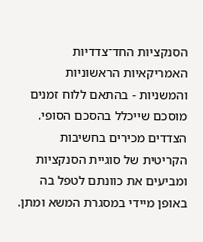הסנקציות החד־צדדיות האמריקאיות הראשוניות והמשניות - בהתאם ללוח זמנים מוסכם שייכלל בהסכם הסופי.
הצדדים מכירים בחשיבות הקריטית של סוגיית הסנקציות ומביעים את כוונתם לטפל בה באופן מיידי במסגרת המשא ומתן.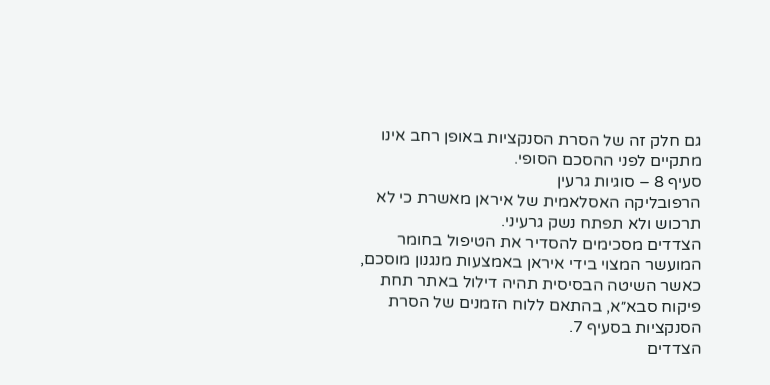גם חלק זה של הסרת הסנקציות באופן רחב אינו מתקיים לפני ההסכם הסופי.
סעיף 8 – סוגיות גרעין
הרפובליקה האסלאמית של איראן מאשרת כי לא תרכוש ולא תפתח נשק גרעיני.
הצדדים מסכימים להסדיר את הטיפול בחומר המועשר המצוי בידי איראן באמצעות מנגנון מוסכם, כאשר השיטה הבסיסית תהיה דילול באתר תחת פיקוח סבא״א, בהתאם ללוח הזמנים של הסרת הסנקציות בסעיף 7.
הצדדים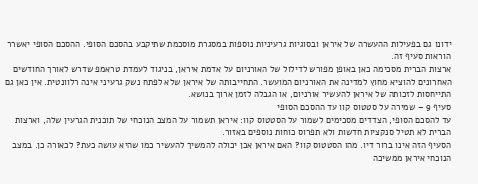ידונו גם בפעילות ההעשרה של איראן ובסוגיות גרעיניות נוספות במסגרת מוסכמת שתיקבע בהסכם הסופי. ההסכם הסופי יאשרר הוראות סעיף זה.
ארצות הברית מסכימה כאן באופן מפורש לדילול של האורניום על אדמת איראן, בניגוד לעמדת טראמפ שדרש לאורך החודשים האחרונים להוציא מחוץ למדינה את האורניום המועשר. התחייבותה של איראן שלא לפתח נשק גרעיני אינה רלוונטית. אין כאן גם התייחסות לזכותה של איראן להעשיר אורניום, או הגבלה לזמן ארוך בנושא.
סעיף 9 – שמירה על סטטוס קוו עד ההסכם הסופי
עד להסכם הסופי, הצדדים מסכימים לשמור על הסטטוס קוו: איראן תשמור על המצב הנוכחי של תוכנית הגרעין שלה, וארצות הברית לא תטיל סנקציות חדשות ולא תפרוס כוחות נוספים באזור.
הסעיף הזה אינו ברור דיו. מהו הסטטוס קוו? האם איראן אכן יכולה להמשיך להעשיר כמו שהיא עושה כעת? לכאורה כן. במצב הנוכחי איראן ממשיכה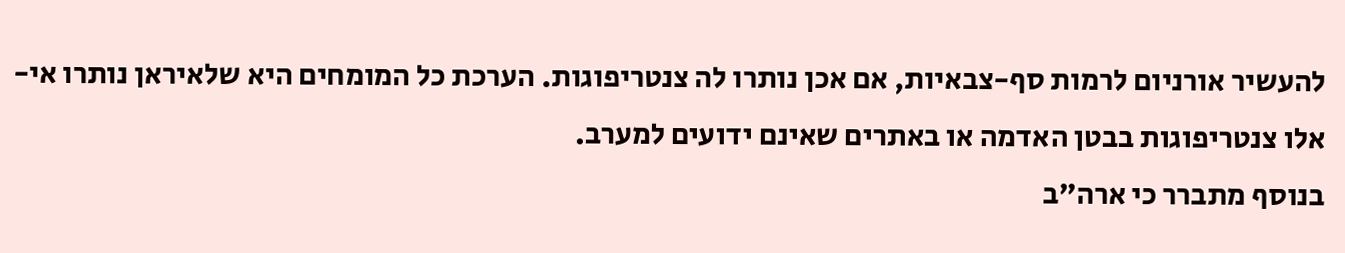להעשיר אורניום לרמות סף-צבאיות, אם אכן נותרו לה צנטריפוגות. הערכת כל המומחים היא שלאיראן נותרו אי-אלו צנטריפוגות בבטן האדמה או באתרים שאינם ידועים למערב.
בנוסף מתברר כי ארה"ב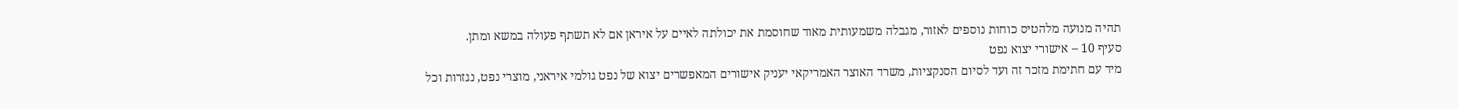תהיה מנועה מלהטיס כוחות נוספים לאזור, מגבלה משמעותית מאוד שחוסמת את יכולתה לאיים על איראן אם לא תשתף פעולה במשא ומתן.
סעיף 10 – אישורי יצוא נפט
מיד עם חתימת מזכר זה ועד לסיום הסנקציות, משרד האוצר האמריקאי יעניק אישורים המאפשרים יצוא של נפט גולמי איראני, מוצרי נפט, נגזרות וכל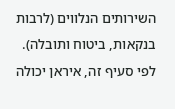השירותים הנלווים (לרבות בנקאות, ביטוח ותובלה).
לפי סעיף זה, איראן יכולה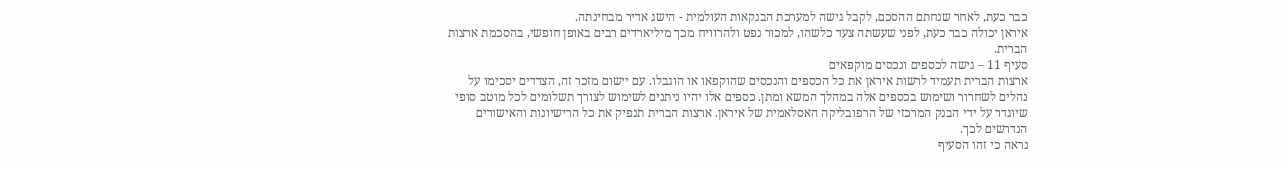כבר כעת, לאחר שנחתם ההסכם, לקבל גישה למערכת הבנקאות העולמית - הישג אדיר מבחינתה.
איראן יכולה כבר כעת, לפני שעשתה צעד כלשהו, למכור נפט ולהרוויח מכך מיליארדים רבים באופן חופשי, בהסכמת ארצות הברית.
סעיף 11 – גישה לכספים ונכסים מוקפאים
ארצות הברית תעמיד לרשות איראן את כל הכספים והנכסים שהוקפאו או הוגבלו. עם יישום מזכר זה, הצדדים יסכימו על נהלים לשחרור ושימוש בכספים אלה במהלך המשא ומתן. כספים אלו יהיו ניתנים לשימוש לצורך תשלומים לכל מוטב סופי שיוגדר על ידי הבנק המרכזי של הרפובליקה האסלאמית של איראן. ארצות הברית תנפיק את כל הרישיונות והאישורים הנדרשים לכך.
נראה כי זהו הסעיף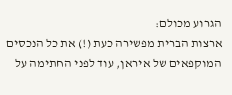הגרוע מכולם:
ארצות הברית מפשירה כעת (!) את כל הנכסים המוקפאים של איראן, עוד לפני החתימה על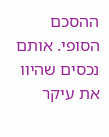ההסכם הסופי. אותם נכסים שהיוו את עיקר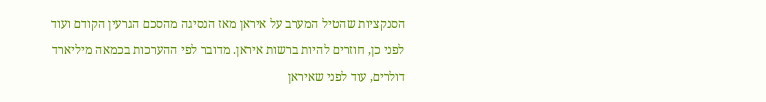הסנקציות שהטיל המערב על איראן מאז הנסיגה מהסכם הגרעין הקודם ועוד לפני כן, חוזרים להיות ברשות איראן. מדובר לפי ההערכות בכמאה מיליארד דולרים, עוד לפני שאיראן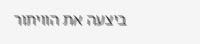ביצעה את הוויתור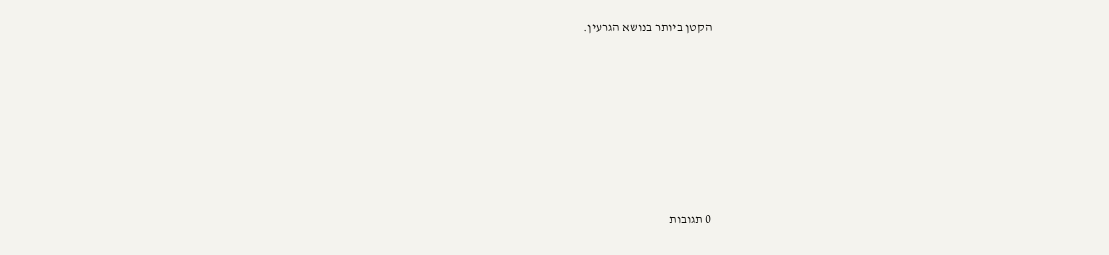הקטן ביותר בנושא הגרעין.









0 תגובות